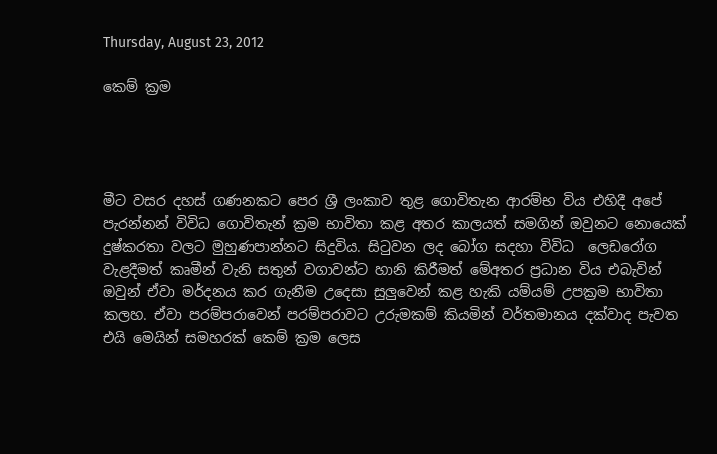Thursday, August 23, 2012

කෙම් ක්‍රම




මීට වසර දහස් ගණනකට පෙර ශ්‍රී ලංකාව තුළ ගොවිතැන ආරම්භ විය එහිදී අපේ පැරන්නන් විවිධ ‍ගොවිතැන් ක්‍රම භාවිතා කළ අතර කාලයත් සමගින් ඔවුනට නොයෙක් දුෂ්කරතා වලට මුහුණපාන්නට සිදුවිය. සිටුවන ලද බෝග සදහා විවිධ ‍ ‍‍ලෙඩරෝග වැළදීමත් කෘමීන් වැනි සතුන් වගාවන්‍ට හානි කිරීමත් ‍මේ‍අතර ප්‍රධාන විය එබැවින් ඔවුන් ඒවා මර්දනය කර ගැනීම උ‍දෙසා සුලුවෙන් කළ හැකි යම්යම් උපක්‍රම භාවිතා කලහ. ඒවා පරම්පරාවෙන් පරම්පරාවට උරුමකම් කියමින් වර්තමානය දක්වාද පැවත එයි මෙයින් සමහරක් ‍කෙම් ක්‍රම ‍ලෙස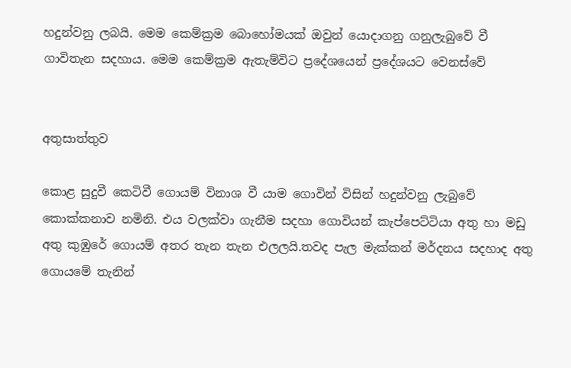හදුන්වනු ලබයි. මෙම ‍කෙම්ක්‍රම බොහෝමයක් ඔවුන් යොදාගනු ගනුලැබුවේ වී ගාවිතැන සදහාය. මෙම කෙම්ක්‍රම ඇතැම්විට ප්‍රදේශයෙන් ප්‍රදේශයට‍ වෙනස්වේ


අතුසාත්තුව

කොළ සුදුවී කෙටිවී ගොයම් විනාශ වී යාම ගොවින් විසින් හදුන්වනු ලැබුවේ කොක්කනාව නමිනි. එය වලක්වා ගැනීම සදහා ගොවියන් කැප්පෙට්ටියා අතු හා මඩු අතු කුඹුරේ ගොයම් අතර තැන තැන එලලයි.තවද පැල මැක්කන් මර්දනය සදහාද අතු ගොයමේ තැනින්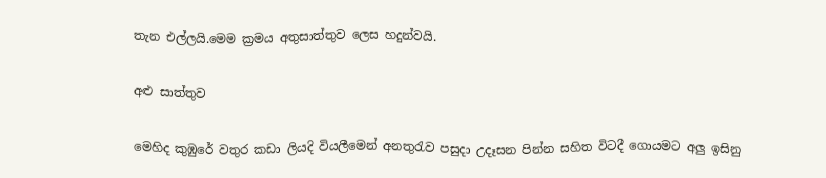තැන එල්ලයි.මෙම ක්‍රමය අතුසාත්තුව ලෙස හදුන්වයි.

අළු සාත්තුව

මෙහිද කුඹුරේ වතුර කඩා ලියදි වියලීමෙන් අනතුරැව පසුදා උදෑසන පින්න සහිත විටදී ගොයමට අලු ඉසිනු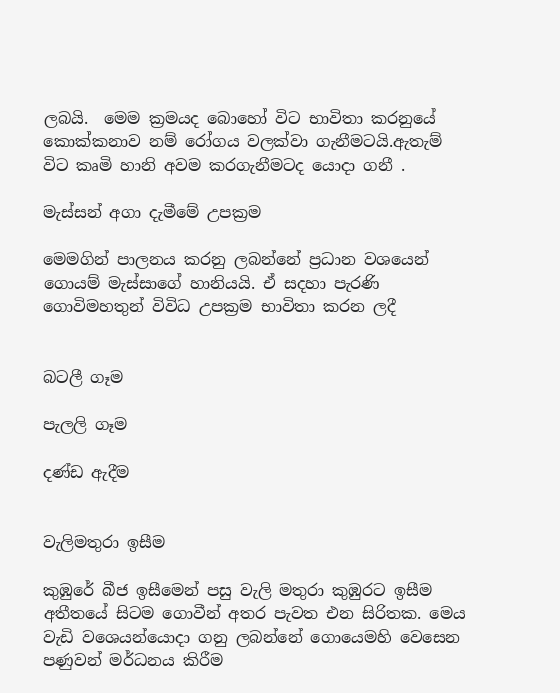ලබයි.  මෙම ක්‍රමයද බොහෝ විට භාවිතා කරනුයේ කොක්කනාව නම් රෝගය වලක්වා ගැනීමටයි.ඇතැම් විට කෘමි හානි අවම කරගැනීමටද යොදා ගනී .

මැස්සන් අගා දැමීමේ උපක්‍රම

මෙමගින් පාලනය කරනු ලබන්නේ ප්‍රධාන වශයෙන් ගොයම් මැස්සාගේ හානියයි. ඒ සදහා පැරණි ගොවිමහතුන් විවිධ උපක්‍රම භාවිතා කරන ලදී


බටලී ගෑම

පැලලි ගෑම

දණ්ඩ ඇදීම


වැලිමතුරා ඉසීම

කුඹුරේ බීජ ඉසීමෙන් පසු වැලි මතුරා කුඹුරට ඉසීම අතීතයේ සිටම ගොවීන් අතර පැවත එන සිරිතක. මෙය වැඩි වශෙයන්යොදා ගනු ලබන්නේ ගොයෙමහි වෙසෙන පණුවන් මර්ධනය කිරීම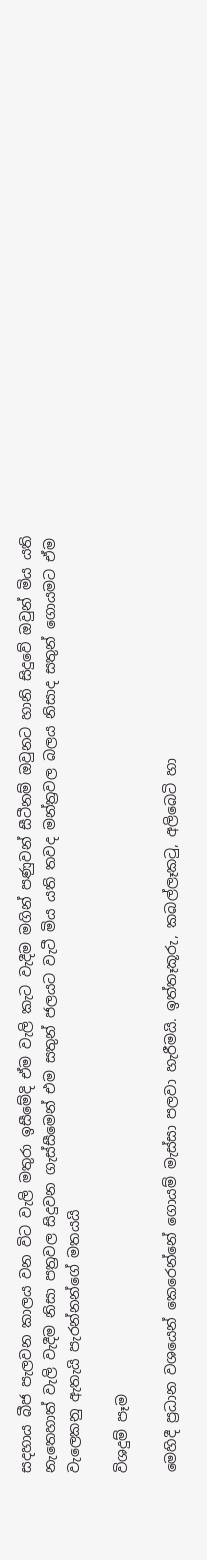සදහාය බීජ පැලවන කාලය වන විට වැලි මතුරා ඉසීමේදි ඒම වැලි කැට වැදීම මගින් පණුවන් සීටීනම් ඔවුනට හානි සිදුවේ ඔවුන් මිය යති නැතෙහාත් වැලි වැදීම නිසා පත්‍රවල සිදුවන ගැස්සී‍මෙන් එම සතුන් ජලයට වැටී මිය යති තවද මන්ත්‍රවල බලය නිසාද සතුන් ගොයමට ඒම වැලෙකනු ඇතැයි පැරන්නන්ගේ මතයයි

විශදුම් පෑම

මෙහිදී ප්‍රධාන වශයෙන් කෙරෙන්නේ ‍ගොයම් මැස්සා පලවා හැරීමයි. ඉත්තෑකූරු, කබල්ලෑකටු, අලිබෙටි හා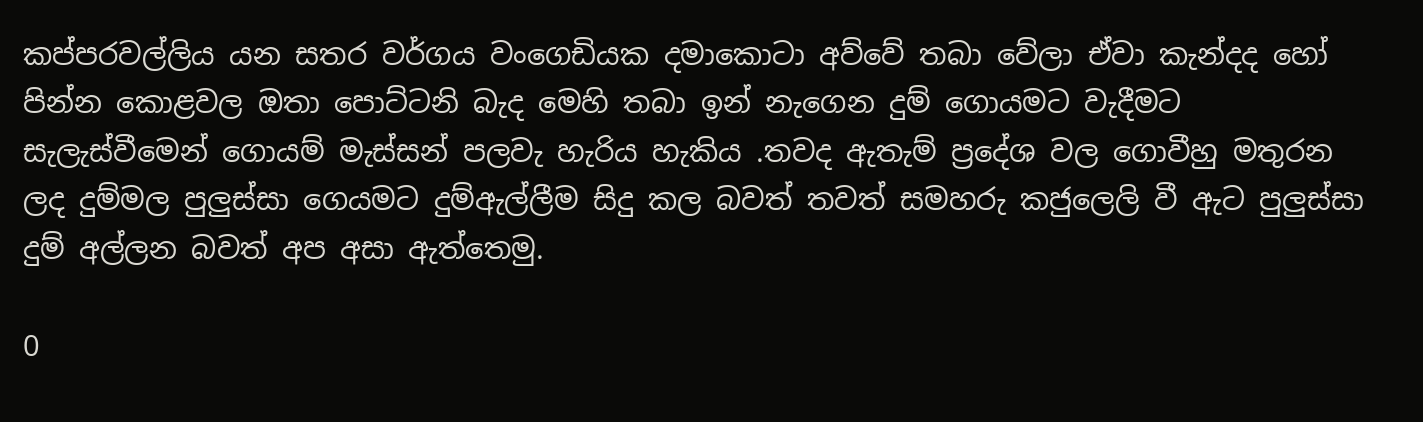කප්පරවල්ලිය යන සතර වර්ගය වංගෙඩියක දමාකොටා අව්වේ තබා වේලා ඒවා කැන්දද හෝ පින්න කොළවල ඔතා පොට්ටනි බැද මෙහි තබා ඉන් නැගෙන දුම් ගොයමට වැදීමට සැලැස්වීමෙන් ගොයම් මැස්සන් පලවැ හැරිය හැකිය .තවද ඇතැම් ප්‍රදේශ වල ගොවීහු මතුරන ලද දුම්මල පුලුස්සා ගෙයමට දුම්ඇල්ලීම සිදු කල බවත් තවත් සමහරු කජුලෙලි වී ඇට පුලුස්සා දුම් අල්ලන බවත් අප අසා ඇත්තෙමු.

0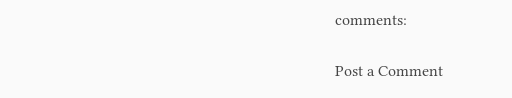comments:

Post a Comment